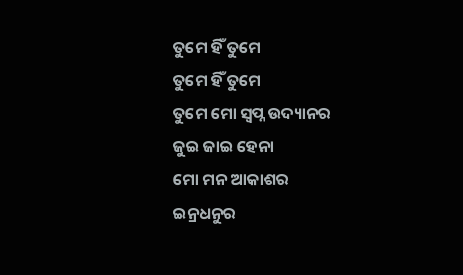ତୁମେ ହିଁ ତୁମେ
ତୁମେ ହିଁ ତୁମେ
ତୁମେ ମୋ ସ୍ୱପ୍ନ ଉଦ୍ୟାନର
ଜୁଇ ଜାଇ ହେନା
ମୋ ମନ ଆକାଶର
ଇନ୍ରଧନୁର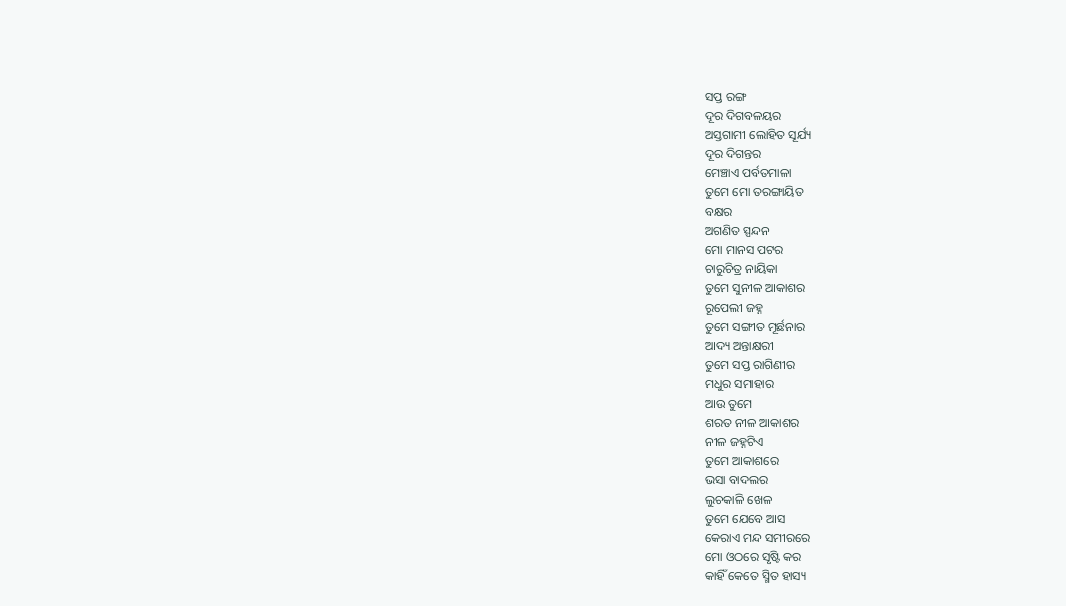ସପ୍ତ ରଙ୍ଗ
ଦୂର ଦିଗବଳୟର
ଅସ୍ତଗାମୀ ଲୋହିତ ସୂର୍ଯ୍ୟ
ଦୂର ଦିଗନ୍ତର
ମେଞ୍ଚାଏ ପର୍ବତମାଳା
ତୁମେ ମୋ ତରଙ୍ଗାୟିତ
ବକ୍ଷର
ଅଗଣିତ ସ୍ପନ୍ଦନ
ମୋ ମାନସ ପଟର
ଚାରୁଚିତ୍ର ନାୟିକା
ତୁମେ ସୁନୀଳ ଆକାଶର
ରୂପେଲୀ ଜହ୍ନ
ତୁମେ ସଙ୍ଗୀତ ମୂର୍ଛନାର
ଆଦ୍ୟ ଅନ୍ତାକ୍ଷରୀ
ତୁମେ ସପ୍ତ ରାଗିଣୀର
ମଧୁର ସମାହାର
ଆଉ ତୁମେ
ଶରତ ନୀଳ ଆକାଶର
ନୀଳ ଜହ୍ନଟିଏ
ତୁମେ ଆକାଶରେ
ଭସା ବାଦଲର
ଲୁଚକାଳି ଖେଳ
ତୁମେ ଯେବେ ଆସ
କେରାଏ ମନ୍ଦ ସମୀରରେ
ମୋ ଓଠରେ ସୃଷ୍ଟି କର
କାହିଁ କେତେ ସ୍ମିତ ହାସ୍ୟ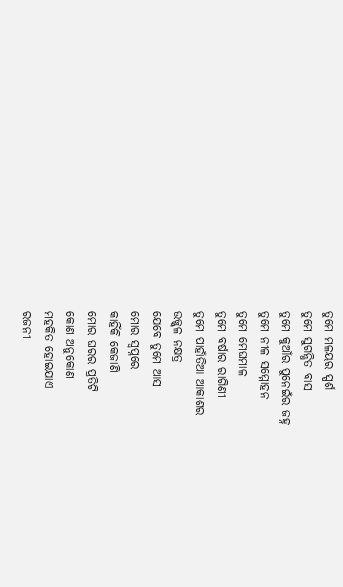ତୁମେ ମଳୟର ସ୍ପର୍ଶ
ତୁମେ ସୁଗନ୍ଧିତ ବାସ
ତୁମେ କୁଆଁର ପୁନେଇଁର ଜହ୍ନ
ତୁମେ ନୀଳ ସମ୍ମୋହନ
ତୁମେ ମେଘମାଳ
ତୁମେ ବର୍ଷାର ରାଗିଣୀ
ତୁମେ ପାହାଁତିଆ ଆକାଶର
ଉଜ୍ଜ୍ୱଳ ନକ୍ଷତ୍ର
ଯେବେ ତୁମେ ଆସ
ମୋର ସ୍ୱପ୍ନରେ
କାହିଁକି କେଜାଣି
ମୋର ଘରର ପ୍ରତିଟି
କୋଣ ଅନୁକୋଣ
ମହକିତ ହୋଇଯାଏ
ରଜନୀ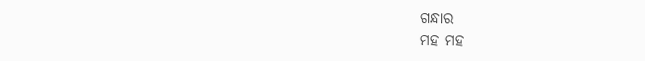ଗନ୍ଧାର
ମହ ମହ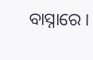ବାସ୍ନାରେ।